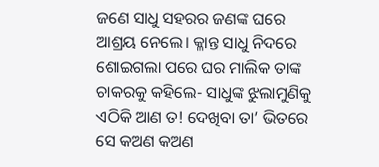ଜଣେ ସାଧୁ ସହରର ଜଣଙ୍କ ଘରେ ଆଶ୍ରୟ ନେଲେ। କ୍ଳାନ୍ତ ସାଧୁ ନିଦରେ ଶୋଇଗଲା ପରେ ଘର ମାଲିକ ତାଙ୍କ ଚାକରକୁ କହିଲେ- ସାଧୁଙ୍କ ଝୁଲାମୁଣିକୁ ଏଠିକି ଆଣ ତ! ଦେଖିବା ତା’ ଭିତରେ ସେ କଅଣ କଅଣ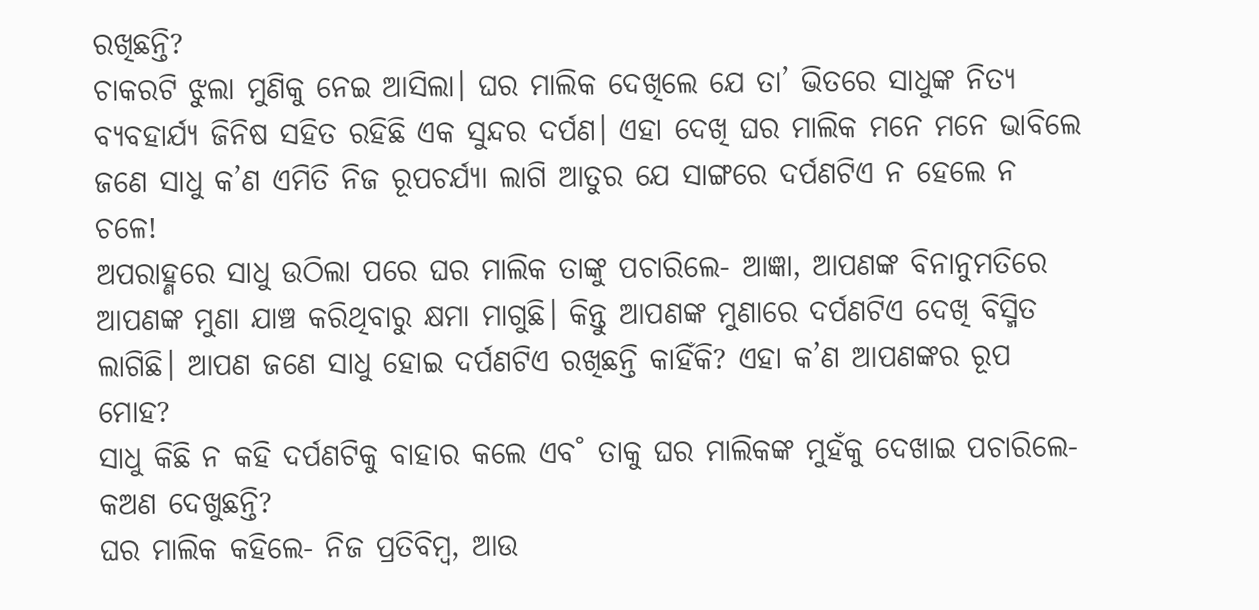ରଖିଛନ୍ତି?
ଚାକରଟି ଝୁଲା ମୁଣିକୁ ନେଇ ଆସିଲା। ଘର ମାଲିକ ଦେଖିଲେ ଯେ ତା’ ଭିତରେ ସାଧୁଙ୍କ ନିତ୍ୟ ବ୍ୟବହାର୍ଯ୍ୟ ଜିନିଷ ସହିତ ରହିଛି ଏକ ସୁନ୍ଦର ଦର୍ପଣ। ଏହା ଦେଖି ଘର ମାଲିକ ମନେ ମନେ ଭାବିଲେ ଜଣେ ସାଧୁ କ’ଣ ଏମିତି ନିଜ ରୂପଚର୍ଯ୍ୟା ଲାଗି ଆତୁର ଯେ ସାଙ୍ଗରେ ଦର୍ପଣଟିଏ ନ ହେଲେ ନ ଚଳେ!
ଅପରାହ୍ଣରେ ସାଧୁ ଉଠିଲା ପରେ ଘର ମାଲିକ ତାଙ୍କୁ ପଚାରିଲେ- ଆଜ୍ଞା, ଆପଣଙ୍କ ବିନାନୁମତିରେ ଆପଣଙ୍କ ମୁଣା ଯାଞ୍ଚ କରିଥିବାରୁ କ୍ଷମା ମାଗୁଛି। କିନ୍ତୁ ଆପଣଙ୍କ ମୁଣାରେ ଦର୍ପଣଟିଏ ଦେଖି ବିସ୍ମିତ ଲାଗିଛି। ଆପଣ ଜଣେ ସାଧୁ ହୋଇ ଦର୍ପଣଟିଏ ରଖିଛନ୍ତି କାହିଁକି? ଏହା କ’ଣ ଆପଣଙ୍କର ରୂପ ମୋହ?
ସାଧୁ କିଛି ନ କହି ଦର୍ପଣଟିକୁ ବାହାର କଲେ ଏବ˚ ତାକୁ ଘର ମାଲିକଙ୍କ ମୁହଁକୁ ଦେଖାଇ ପଚାରିଲେ- କଅଣ ଦେଖୁଛନ୍ତି?
ଘର ମାଲିକ କହିଲେ- ନିଜ ପ୍ରତିବିମ୍ବ, ଆଉ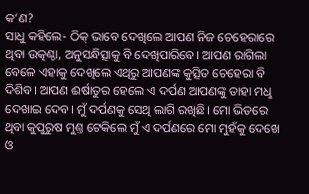କ’ଣ?
ସାଧୁ କହିଲେ- ଠିକ୍ ଭାବେ ଦେଖିଲେ ଆପଣ ନିଜ ଚେହେରାରେ ଥିବା ଉତ୍କଣ୍ଠା, ଅନୁସନ୍ଧିତ୍ସାକୁ ବି ଦେଖିପାରିବେ। ଆପଣ ରାଗିଲା ବେଳେ ଏହାକୁ ଦେଖିଲେ ଏଥିରୁ ଆପଣଙ୍କ କୁତ୍ସିତ ଚେହେରା ବି ଦିଶିବ। ଆପଣ ଈର୍ଷାତୁର ହେଲେ ଏ ଦର୍ପଣ ଆପଣଙ୍କୁ ତାହା ମଧୢ ଦେଖାଇ ଦେବ। ମୁଁ ଦର୍ପଣକୁ ସେଥି ଲାଗି ରଖିଛି। ମୋ ଭିତରେ ଥିବା କୁପୁରୁଷ ମୁଣ୍ତ ଟେକିଲେ ମୁଁ ଏ ଦର୍ପଣରେ ମୋ ମୁହଁକୁ ଦେଖେ ଓ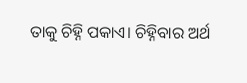ତାକୁ ଚିହ୍ନି ପକାଏ। ଚିହ୍ନିବାର ଅର୍ଥ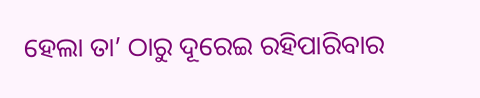ହେଲା ତା’ ଠାରୁ ଦୂରେଇ ରହିପାରିବାର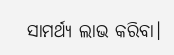ସାମର୍ଥ୍ୟ ଲାଭ କରିବା।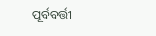ପୂର୍ବବର୍ତ୍ତୀ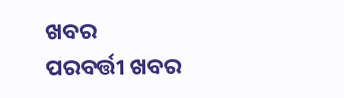ଖବର
ପରବର୍ତ୍ତୀ ଖବର